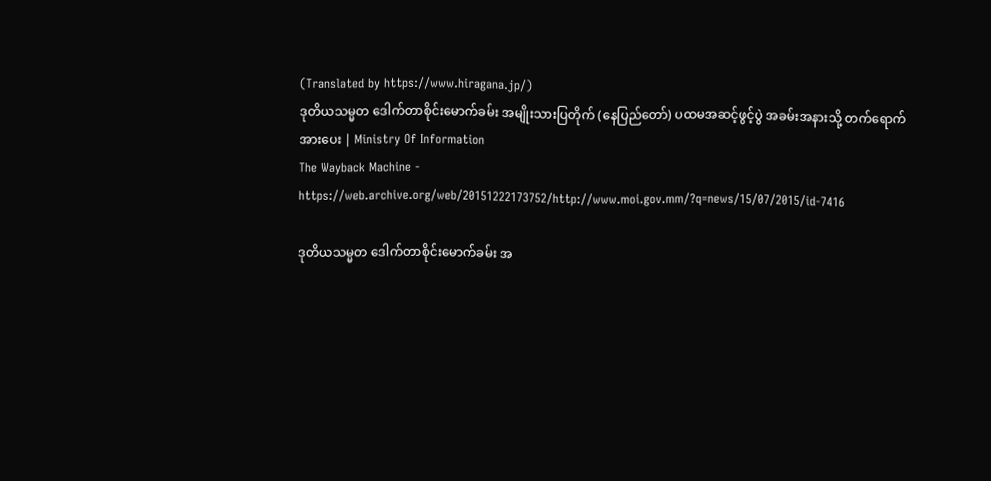(Translated by https://www.hiragana.jp/)
ဒုတိယသမ္မတ ဒေါက်တာစိုင်းမောက်ခမ်း အမျိုးသားပြတိုက် (နေပြည်တော်) ပထမအဆင့်ဖွင့်ပွဲ အခမ်းအနားသို့ တက်ရောက်အားပေး | Ministry Of Information
The Wayback Machine - https://web.archive.org/web/20151222173752/http://www.moi.gov.mm/?q=news/15/07/2015/id-7416

ဒုတိယသမ္မတ ဒေါက်တာစိုင်းမောက်ခမ်း အ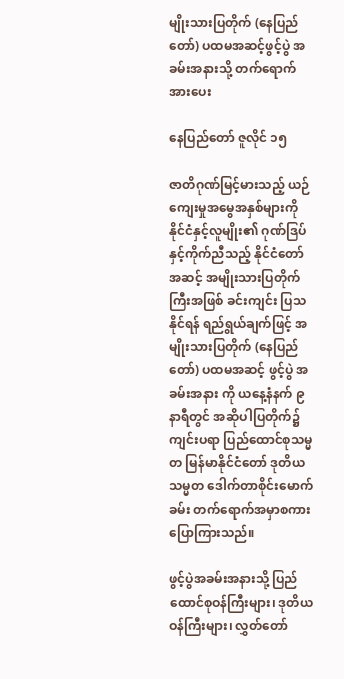မျိုးသားပြတိုက် (နေပြည်တော်) ပထမအဆင့်ဖွင့်ပွဲ အခမ်းအနားသို့ တက်ရောက်အားပေး

နေပြည်တော် ဇူလိုင် ၁၅

ဇာတိဂုဏ်မြင့်မားသည့် ယဉ်ကျေးမှုအမွေအနှစ်များကို နိုင်ငံနှင့်လူမျိုး၏ ဂုဏ်ဒြပ် နှင့်ကိုက်ညီသည့် နိုင်ငံတော်အဆင့် အမျိုးသားပြတိုက်ကြီးအဖြစ် ခင်းကျင်း ပြသနိုင်ရန် ရည်ရွယ်ချက်ဖြင့် အမျိုးသားပြတိုက် (နေပြည်တော်) ပထမအဆင့် ဖွင့်ပွဲ အခမ်းအနား ကို ယနေ့နံနက် ၉ နာရီတွင် အဆိုပါပြတိုက်၌ ကျင်းပရာ ပြည်ထောင်စုသမ္မတ မြန်မာနိုင်ငံတော် ဒုတိယသမ္မတ ဒေါက်တာစိုင်းမောက်ခမ်း တက်ရောက်အမှာစကား ပြောကြားသည်။

ဖွင့်ပွဲအခမ်းအနားသို့ ပြည်ထောင်စုဝန်ကြီးများ၊ ဒုတိယဝန်ကြီးများ၊ လွှတ်တော်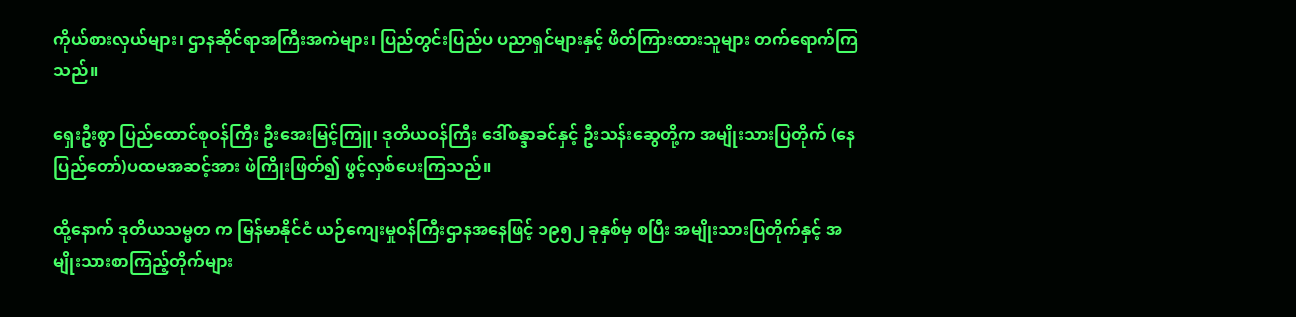ကိုယ်စားလှယ်များ၊ ဌာနဆိုင်ရာအကြီးအကဲများ၊ ပြည်တွင်းပြည်ပ ပညာရှင်များနှင့် ဖိတ်ကြားထားသူများ တက်ရောက်ကြသည်။

ရှေးဦးစွာ ပြည်ထောင်စုဝန်ကြီး ဦးအေးမြင့်ကြူ၊ ဒုတိယဝန်ကြီး ဒေါ်စန္ဒာခင်နှင့် ဦးသန်းဆွေတို့က အမျိုးသားပြတိုက် (နေပြည်တော်)ပထမအဆင့်အား ဖဲကြိုးဖြတ်၍ ဖွင့်လှစ်ပေးကြသည်။

ထို့နောက် ဒုတိယသမ္မတ က မြန်မာနိုင်ငံ ယဉ်ကျေးမှုဝန်ကြီးဌာနအနေဖြင့် ၁၉၅၂ ခုနှစ်မှ စပြီး အမျိုးသားပြတိုက်နှင့် အမျိုးသားစာကြည့်တိုက်များ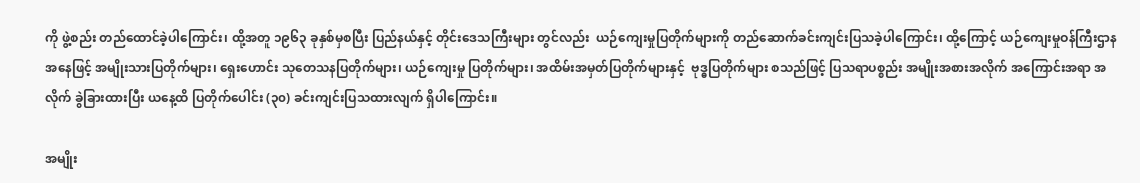ကို ဖွဲ့စည်း တည်ထောင်ခဲ့ပါကြောင်း၊ ထို့အတူ ၁၉၆၃ ခုနှစ်မှစပြီး ပြည်နယ်နှင့် တိုင်းဒေသကြီးများ တွင်လည်း  ယဉ်ကျေးမှုပြတိုက်များကို တည်ဆောက်ခင်းကျင်းပြသခဲ့ပါကြောင်း၊ ထို့ကြောင့် ယဉ်ကျေးမှုဝန်ကြီးဌာန အနေဖြင့် အမျိုးသားပြတိုက်များ၊ ရှေးဟောင်း သုတေသနပြတိုက်များ၊ ယဉ်ကျေးမှု ပြတိုက်များ၊ အထိမ်းအမှတ်ပြတိုက်များနှင့်  ဗုဒ္ဓပြတိုက်များ စသည်ဖြင့် ပြသရာပစ္စည်း အမျိုးအစားအလိုက် အကြောင်းအရာ အလိုက် ခွဲခြားထားပြီး ယနေ့ထိ ပြတိုက်ပေါင်း (၃၀) ခင်းကျင်းပြသထားလျက် ရှိပါကြောင်း။

အမျိုး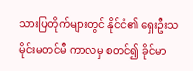သားပြတိုက်များတွင် နိုင်ငံ၏ ရှေးဦးသမိုင်းမတင်မီ ကာလမှ စတင်၍ ခိုင်မာ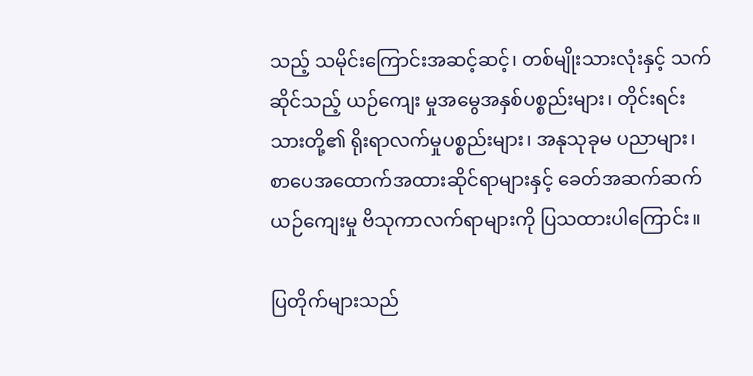သည့် သမိုင်းကြောင်းအဆင့်ဆင့်၊ တစ်မျိုးသားလုံးနှင့် သက်ဆိုင်သည့် ယဉ်ကျေး မှုအမွေအနှစ်ပစ္စည်းများ၊ တိုင်းရင်းသားတို့၏ ရိုးရာလက်မှုပစ္စည်းများ၊ အနုသုခုမ ပညာများ၊ စာပေအထောက်အထားဆိုင်ရာများနှင့် ခေတ်အဆက်ဆက် ယဉ်ကျေးမှု ဗိသုကာလက်ရာများကို ပြသထားပါကြောင်း။

ပြတိုက်များသည်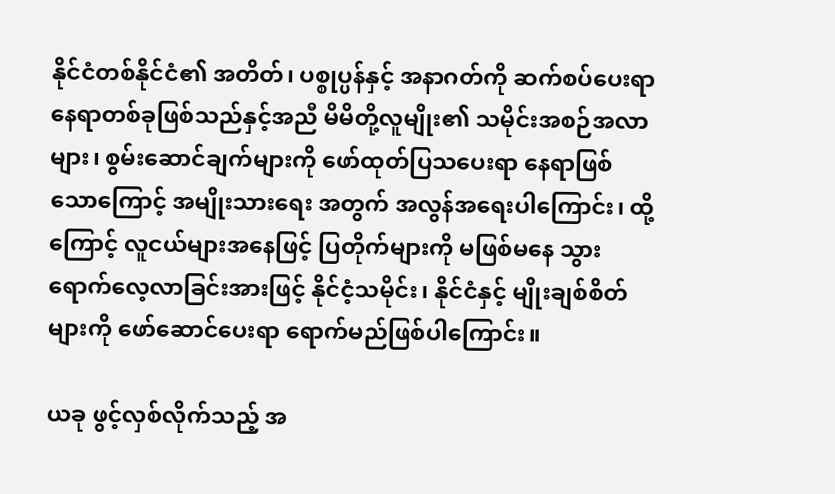နိုင်ငံတစ်နိုင်ငံ၏ အတိတ်၊ ပစ္စုပ္ပန်နှင့် အနာဂတ်ကို ဆက်စပ်ပေးရာ နေရာတစ်ခုဖြစ်သည်နှင့်အညီ မိမိတို့လူမျိုး၏ သမိုင်းအစဉ်အလာများ၊ စွမ်းဆောင်ချက်များကို ဖော်ထုတ်ပြသပေးရာ နေရာဖြစ်သောကြောင့် အမျိုးသားရေး အတွက် အလွန်အရေးပါကြောင်း၊ ထို့ကြောင့် လူငယ်များအနေဖြင့် ပြတိုက်များကို မဖြစ်မနေ သွားရောက်လေ့လာခြင်းအားဖြင့် နိုင်ငံ့သမိုင်း၊ နိုင်ငံနှင့် မျိုးချစ်စိတ်များကို ဖော်ဆောင်ပေးရာ ရောက်မည်ဖြစ်ပါကြောင်း။

ယခု ဖွင့်လှစ်လိုက်သည့် အ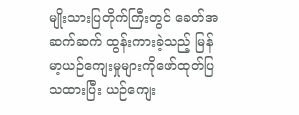မျိုးသားပြတိုက်ကြီးတွင် ခေတ်အဆက်ဆက် ထွန်းကားခဲ့သည့် မြန်မာ့ယဉ်ကျေးမှုများကိုဖော်ထုတ်ပြသထားပြီး ယဉ်ကျေး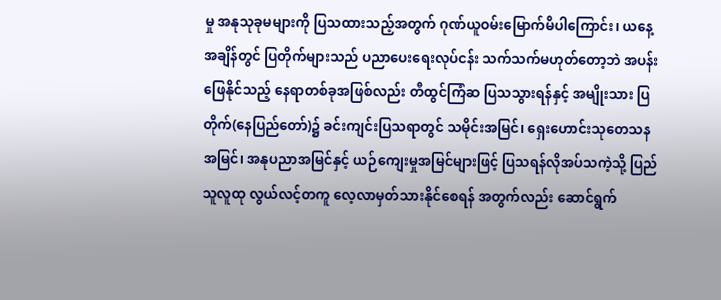မှု အနုသုခုမများကို ပြသထားသည့်အတွက် ဂုဏ်ယူဝမ်းမြောက်မိပါကြောင်း၊ ယနေ့ အချိန်တွင် ပြတိုက်များသည် ပညာပေးရေးလုပ်ငန်း သက်သက်မဟုတ်တော့ဘဲ အပန်း ဖြေနိုင်သည့် နေရာတစ်ခုအဖြစ်လည်း တီထွင်ကြံဆ ပြသသွားရန်နှင့် အမျိုးသား ပြတိုက်(နေပြည်တော်)၌ ခင်းကျင်းပြသရာတွင် သမိုင်းအမြင်၊ ရှေးဟောင်းသုတေသန အမြင်၊ အနုပညာအမြင်နှင့် ယဉ်ကျေးမှုအမြင်များဖြင့် ပြသရန်လိုအပ်သကဲ့သို့ ပြည်သူလူထု လွယ်လင့်တကူ လေ့လာမှတ်သားနိုင်စေရန် အတွက်လည်း ဆောင်ရွက်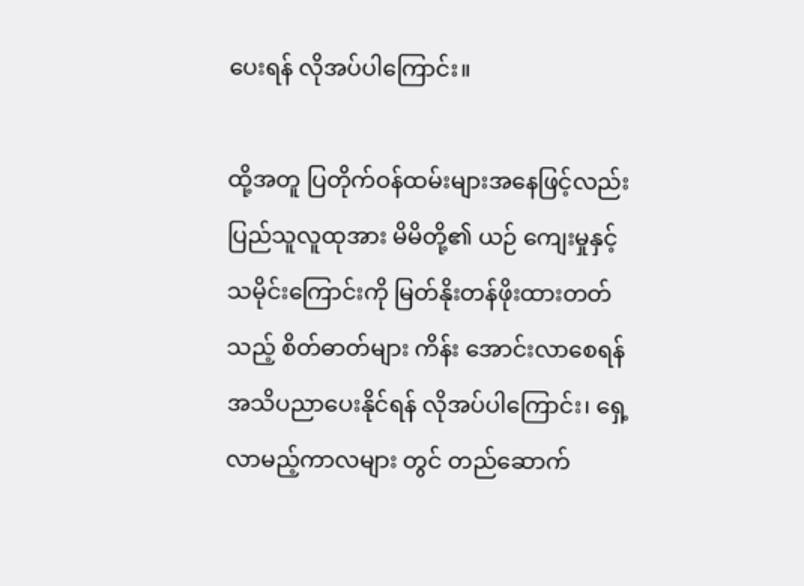ပေးရန် လိုအပ်ပါကြောင်း။

ထို့အတူ ပြတိုက်ဝန်ထမ်းများအနေဖြင့်လည်း ပြည်သူလူထုအား မိမိတို့၏ ယဉ် ကျေးမှုနှင့် သမိုင်းကြောင်းကို မြတ်နိုးတန်ဖိုးထားတတ်သည့် စိတ်ဓာတ်များ ကိန်း အောင်းလာစေရန် အသိပညာပေးနိုင်ရန် လိုအပ်ပါကြောင်း၊ ရှေ့လာမည့်ကာလများ တွင် တည်ဆောက်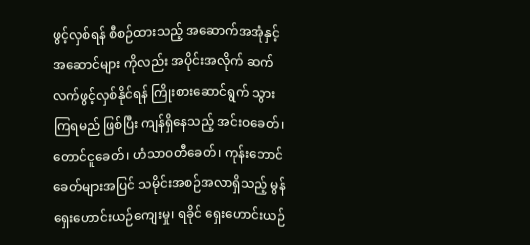ဖွင့်လှစ်ရန် စီစဉ်ထားသည့် အဆောက်အအုံနှင့် အဆောင်များ ကိုလည်း အပိုင်းအလိုက် ဆက်လက်ဖွင့်လှစ်နိုင်ရန် ကြိုးစားဆောင်ရွက် သွားကြရမည် ဖြစ်ပြီး ကျန်ရှိနေသည့် အင်းဝခေတ်၊ တောင်ငူခေတ်၊ ဟံသာဝတီခေတ်၊ ကုန်းဘောင် ခေတ်များအပြင် သမိုင်းအစဉ်အလာရှိသည့် မွန်ရှေးဟောင်းယဉ်ကျေးမှု၊ ရခိုင် ရှေးဟောင်းယဉ်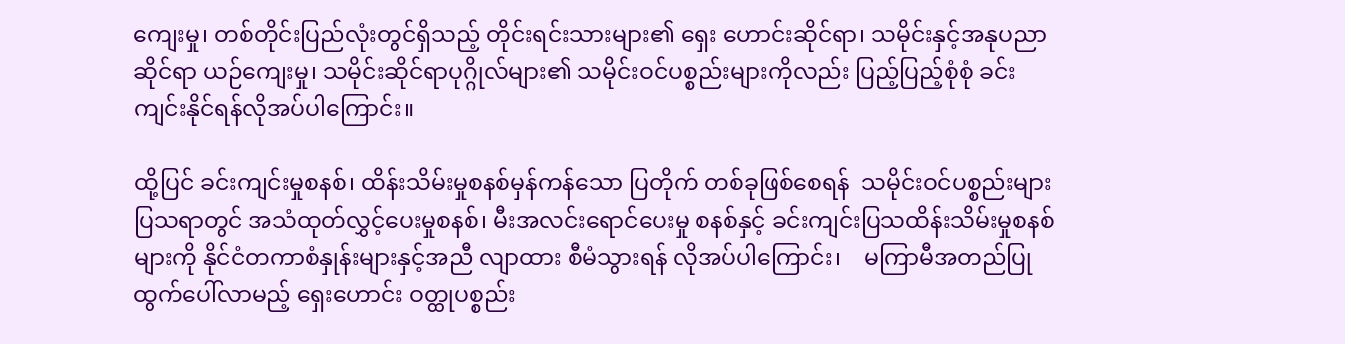ကျေးမှု၊ တစ်တိုင်းပြည်လုံးတွင်ရှိသည့် တိုင်းရင်းသားများ၏ ရှေး ဟောင်းဆိုင်ရာ၊ သမိုင်းနှင့်အနုပညာဆိုင်ရာ ယဉ်ကျေးမှု၊ သမိုင်းဆိုင်ရာပုဂ္ဂိုလ်များ၏ သမိုင်းဝင်ပစ္စည်းများကိုလည်း ပြည့်ပြည့်စုံစုံ ခင်းကျင်းနိုင်ရန်လိုအပ်ပါကြောင်း။

ထို့ပြင် ခင်းကျင်းမှုစနစ်၊ ထိန်းသိမ်းမှုစနစ်မှန်ကန်သော ပြတိုက် တစ်ခုဖြစ်စေရန်  သမိုင်းဝင်ပစ္စည်းများ ပြသရာတွင် အသံထုတ်လွှင့်ပေးမှုစနစ်၊ မီးအလင်းရောင်ပေးမှု စနစ်နှင့် ခင်းကျင်းပြသထိန်းသိမ်းမှုစနစ်များကို နိုင်ငံတကာစံနှုန်းများနှင့်အညီ လျာထား စီမံသွားရန် လိုအပ်ပါကြောင်း၊    မကြာမီအတည်ပြုထွက်ပေါ်လာမည့် ရှေးဟောင်း ဝတ္ထုပစ္စည်း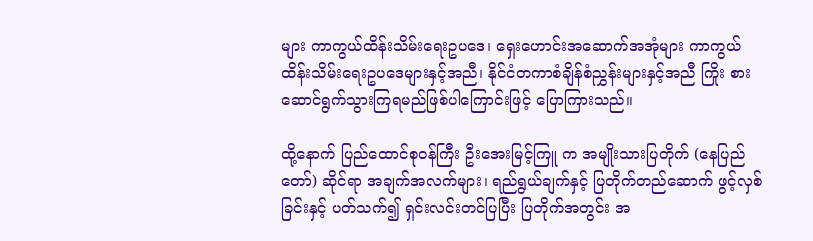များ ကာကွယ်ထိန်းသိမ်းရေးဥပဒေ၊ ရှေးဟောင်းအဆောက်အအုံများ ကာကွယ်ထိန်းသိမ်းရေးဥပဒေများနှင့်အညီ၊ နိုင်ငံတကာစံချိန်စံညွှန်းများနှင့်အညီ ကြိုး စား ဆောင်ရွက်သွားကြရမည်ဖြစ်ပါကြောင်းဖြင့် ပြောကြားသည်။

ထို့နောက် ပြည်ထောင်စုဝန်ကြီး ဦးအေးမြင့်ကြူ က အမျိုးသားပြတိုက် (နေပြည်တော်) ဆိုင်ရာ အချက်အလက်များ၊ ရည်ရွယ်ချက်နှင့် ပြတိုက်တည်ဆောက် ဖွင့်လှစ်ခြင်းနှင့် ပတ်သက်၍ ရှင်းလင်းတင်ပြပြီး ပြတိုက်အတွင်း အ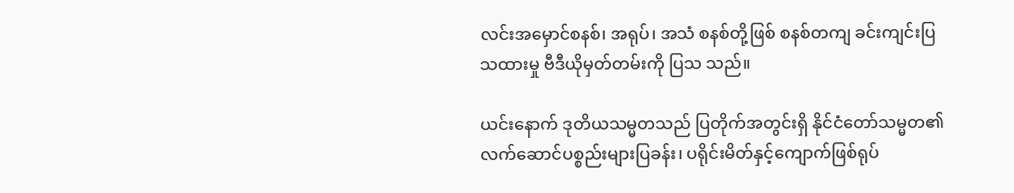လင်းအမှောင်စနစ်၊ အရုပ်၊ အသံ စနစ်တို့ဖြစ် စနစ်တကျ ခင်းကျင်းပြသထားမှု ဗီဒီယိုမှတ်တမ်းကို ပြသ သည်။

ယင်းနောက် ဒုတိယသမ္မတသည် ပြတိုက်အတွင်းရှိ နိုင်ငံတော်သမ္မတ၏ လက်ဆောင်ပစ္စည်းများပြခန်း၊ ပရိုင်းမိတ်နှင့်ကျောက်ဖြစ်ရုပ်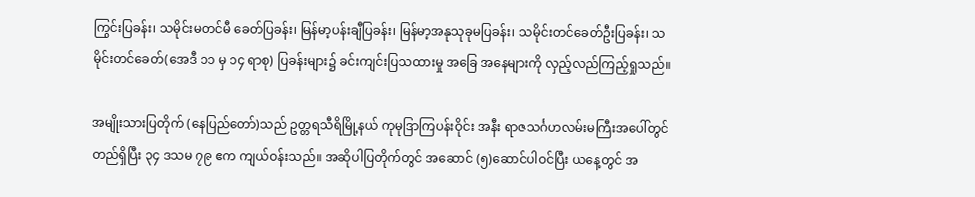ကြွင်းပြခန်း၊ သမိုင်းမတင်မီ ခေတ်ပြခန်း၊ မြန်မာ့ပန်းချီပြခန်း၊ မြန်မာ့အနုသုခုမပြခန်း၊ သမိုင်းတင်ခေတ်ဦးပြခန်း၊ သမိုင်းတင်ခေတ်(အေဒီ ၁၁ မှ ၁၄ ရာစု) ပြခန်းများ၌ ခင်းကျင်းပြသထားမှု အခြေ အနေများကို လှည့်လည်ကြည့်ရှုသည်။

အမျိုးသားပြတိုက် (နေပြည်တော်)သည် ဥတ္တရသီရိမြို့နယ် ကုမုဒြာကြပန်းဝိုင်း အနီး ရာဇသင်္ဂဟလမ်းမကြီးအပေါ်တွင် တည်ရှိပြီး ၃၄ ဒသမ ၇၉ ဧက ကျယ်ဝန်းသည်။ အဆိုပါပြတိုက်တွင် အဆောင် (၅)ဆောင်ပါဝင်ပြီး ယနေ့တွင် အ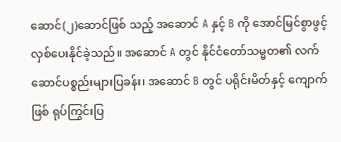ဆောင်(၂)ဆောင်ဖြစ် သည့် အဆောင် A နှင့် B ကို အောင်မြင်စွာဖွင့်လှစ်ပေးနိုင်ခဲ့သည်။ အဆောင် A တွင် နိုင်ငံတော်သမ္မတ၏ လက်ဆောင်ပစ္စည်းများပြခန်း၊ အဆောင် B တွင် ပရိုင်းမိတ်နှင့် ကျောက်ဖြစ် ရုပ်ကြွင်းပြ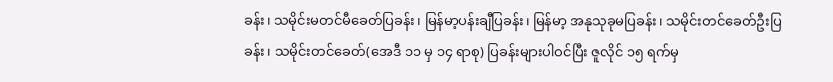ခန်း၊ သမိုင်းမတင်မီခေတ်ပြခန်း၊ မြန်မာ့ပန်းချီပြခန်း၊ မြန်မာ့ အနုသုခုမပြခန်း၊ သမိုင်းတင်ခေတ်ဦးပြခန်း၊ သမိုင်းတင်ခေတ်(အေဒီ ၁၁ မှ ၁၄ ရာစု) ပြခန်းများပါဝင်ပြီး ဇူလိုင် ၁၅ ရက်မှ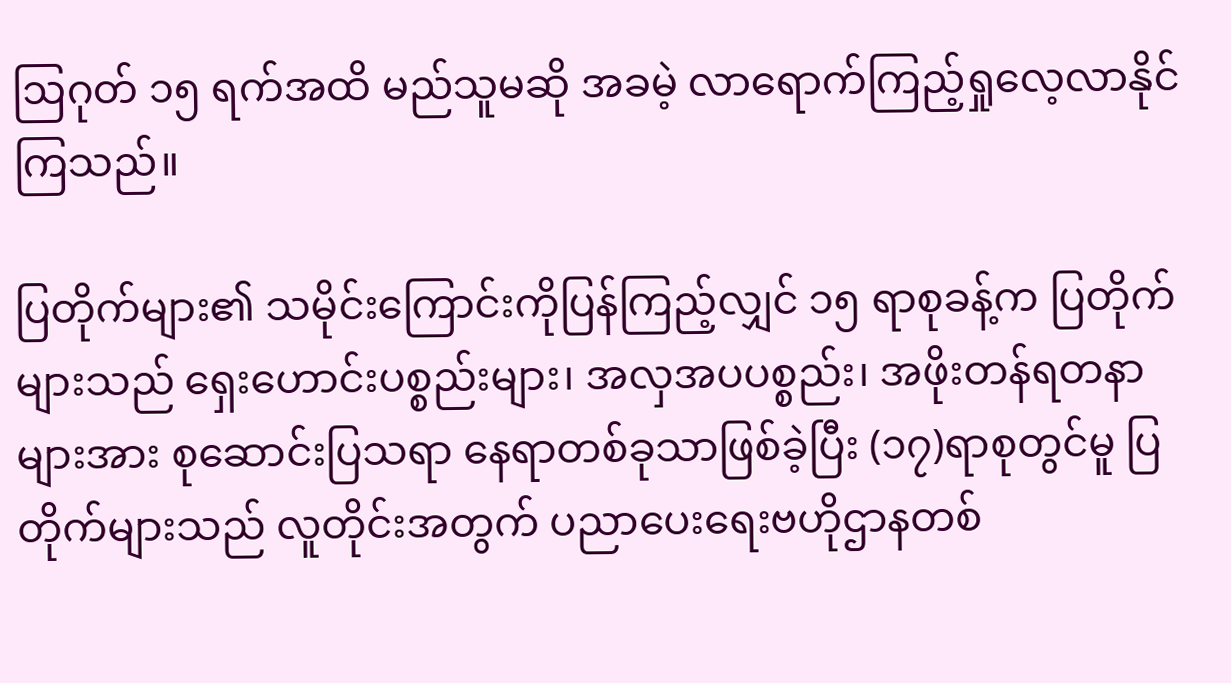ဩဂုတ် ၁၅ ရက်အထိ မည်သူမဆို အခမဲ့ လာရောက်ကြည့်ရှုလေ့လာနိုင်ကြသည်။

ပြတိုက်များ၏ သမိုင်းကြောင်းကိုပြန်ကြည့်လျှင် ၁၅ ရာစုခန့်က ပြတိုက်များသည် ရှေးဟောင်းပစ္စည်းများ၊ အလှအပပစ္စည်း၊ အဖိုးတန်ရတနာများအား စုဆောင်းပြသရာ နေရာတစ်ခုသာဖြစ်ခဲ့ပြီး (၁၇)ရာစုတွင်မူ ပြတိုက်များသည် လူတိုင်းအတွက် ပညာပေးရေးဗဟိုဌာနတစ်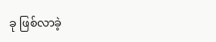ခု ဖြစ်လာခဲ့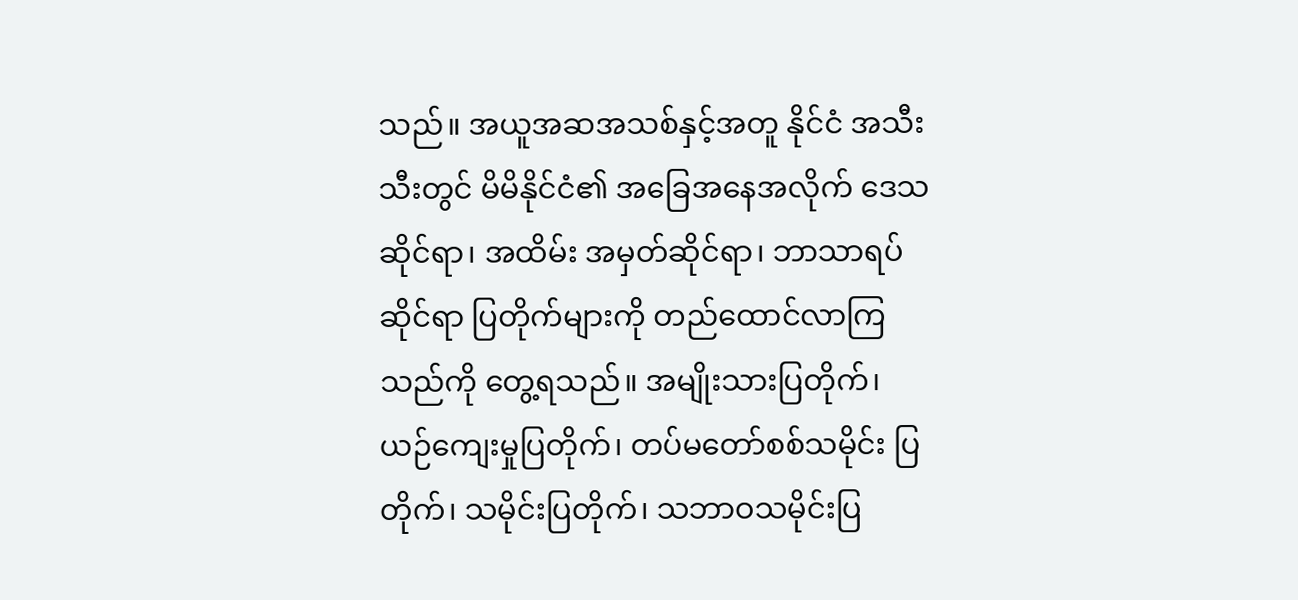သည်။ အယူအဆအသစ်နှင့်အတူ နိုင်ငံ အသီးသီးတွင် မိမိနိုင်ငံ၏ အခြေအနေအလိုက် ဒေသဆိုင်ရာ၊ အထိမ်း အမှတ်ဆိုင်ရာ၊ ဘာသာရပ်ဆိုင်ရာ ပြတိုက်များကို တည်ထောင်လာကြသည်ကို တွေ့ရသည်။ အမျိုးသားပြတိုက်၊ ယဉ်ကျေးမှုပြတိုက်၊ တပ်မတော်စစ်သမိုင်း ပြတိုက်၊ သမိုင်းပြတိုက်၊ သဘာဝသမိုင်းပြ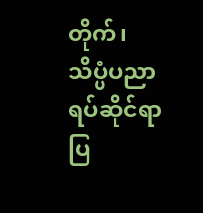တိုက်၊ သိပ္ပံပညာရပ်ဆိုင်ရာပြ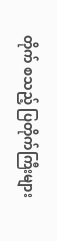တိုက် စသည့် ပြတိုက်ကြီးများ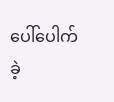ပေါ်ပေါက်ခဲ့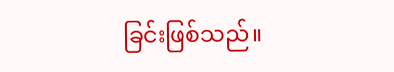ခြင်းဖြစ်သည်။